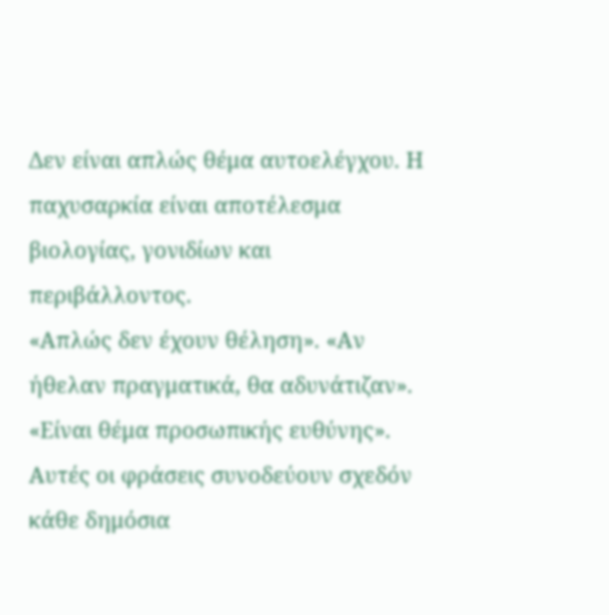Δεν είναι απλώς θέμα αυτοελέγχου. Η παχυσαρκία είναι αποτέλεσμα βιολογίας, γονιδίων και περιβάλλοντος.
«Απλώς δεν έχουν θέληση». «Αν ήθελαν πραγματικά, θα αδυνάτιζαν». «Είναι θέμα προσωπικής ευθύνης».
Αυτές οι φράσεις συνοδεύουν σχεδόν κάθε δημόσια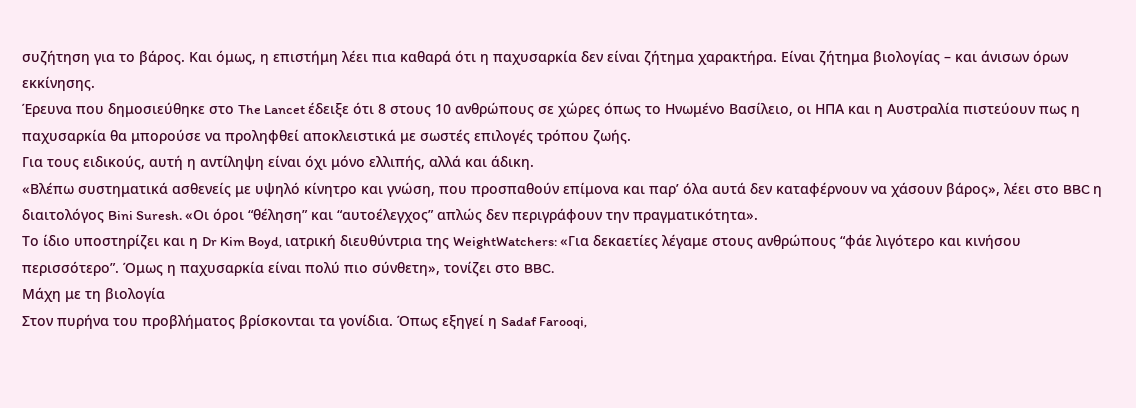συζήτηση για το βάρος. Και όμως, η επιστήμη λέει πια καθαρά ότι η παχυσαρκία δεν είναι ζήτημα χαρακτήρα. Είναι ζήτημα βιολογίας – και άνισων όρων εκκίνησης.
Έρευνα που δημοσιεύθηκε στο The Lancet έδειξε ότι 8 στους 10 ανθρώπους σε χώρες όπως το Ηνωμένο Βασίλειο, οι ΗΠΑ και η Αυστραλία πιστεύουν πως η παχυσαρκία θα μπορούσε να προληφθεί αποκλειστικά με σωστές επιλογές τρόπου ζωής.
Για τους ειδικούς, αυτή η αντίληψη είναι όχι μόνο ελλιπής, αλλά και άδικη.
«Βλέπω συστηματικά ασθενείς με υψηλό κίνητρο και γνώση, που προσπαθούν επίμονα και παρ’ όλα αυτά δεν καταφέρνουν να χάσουν βάρος», λέει στο BBC η διαιτολόγος Bini Suresh. «Οι όροι “θέληση” και “αυτοέλεγχος” απλώς δεν περιγράφουν την πραγματικότητα».
Το ίδιο υποστηρίζει και η Dr Kim Boyd, ιατρική διευθύντρια της WeightWatchers: «Για δεκαετίες λέγαμε στους ανθρώπους “φάε λιγότερο και κινήσου περισσότερο”. Όμως η παχυσαρκία είναι πολύ πιο σύνθετη», τονίζει στο BBC.
Μάχη με τη βιολογία
Στον πυρήνα του προβλήματος βρίσκονται τα γονίδια. Όπως εξηγεί η Sadaf Farooqi,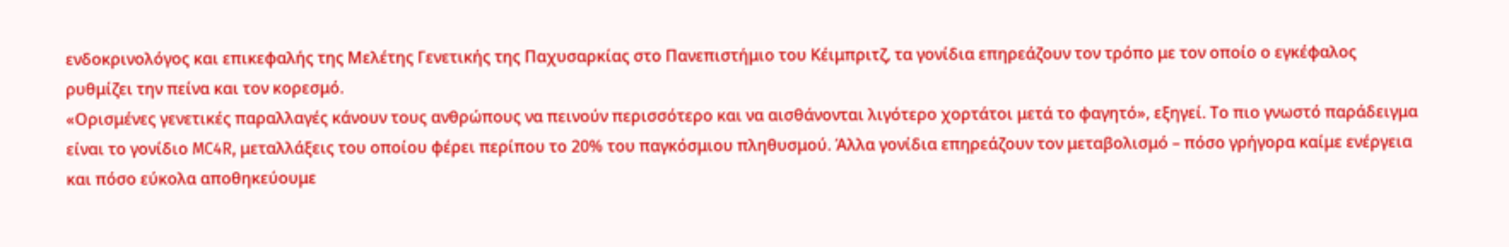ενδοκρινολόγος και επικεφαλής της Μελέτης Γενετικής της Παχυσαρκίας στο Πανεπιστήμιο του Κέιμπριτζ, τα γονίδια επηρεάζουν τον τρόπο με τον οποίο ο εγκέφαλος ρυθμίζει την πείνα και τον κορεσμό.
«Ορισμένες γενετικές παραλλαγές κάνουν τους ανθρώπους να πεινούν περισσότερο και να αισθάνονται λιγότερο χορτάτοι μετά το φαγητό», εξηγεί. Το πιο γνωστό παράδειγμα είναι το γονίδιο MC4R, μεταλλάξεις του οποίου φέρει περίπου το 20% του παγκόσμιου πληθυσμού. Άλλα γονίδια επηρεάζουν τον μεταβολισμό – πόσο γρήγορα καίμε ενέργεια και πόσο εύκολα αποθηκεύουμε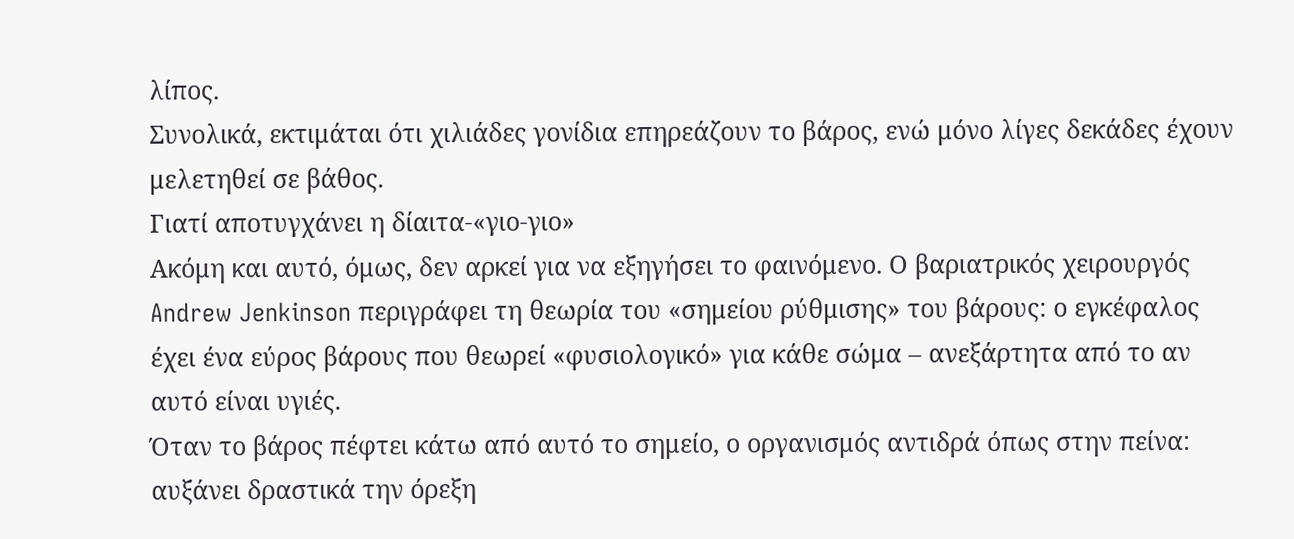λίπος.
Συνολικά, εκτιμάται ότι χιλιάδες γονίδια επηρεάζουν το βάρος, ενώ μόνο λίγες δεκάδες έχουν μελετηθεί σε βάθος.
Γιατί αποτυγχάνει η δίαιτα-«γιο-γιο»
Ακόμη και αυτό, όμως, δεν αρκεί για να εξηγήσει το φαινόμενο. Ο βαριατρικός χειρουργός Andrew Jenkinson περιγράφει τη θεωρία του «σημείου ρύθμισης» του βάρους: ο εγκέφαλος έχει ένα εύρος βάρους που θεωρεί «φυσιολογικό» για κάθε σώμα – ανεξάρτητα από το αν αυτό είναι υγιές.
Όταν το βάρος πέφτει κάτω από αυτό το σημείο, ο οργανισμός αντιδρά όπως στην πείνα: αυξάνει δραστικά την όρεξη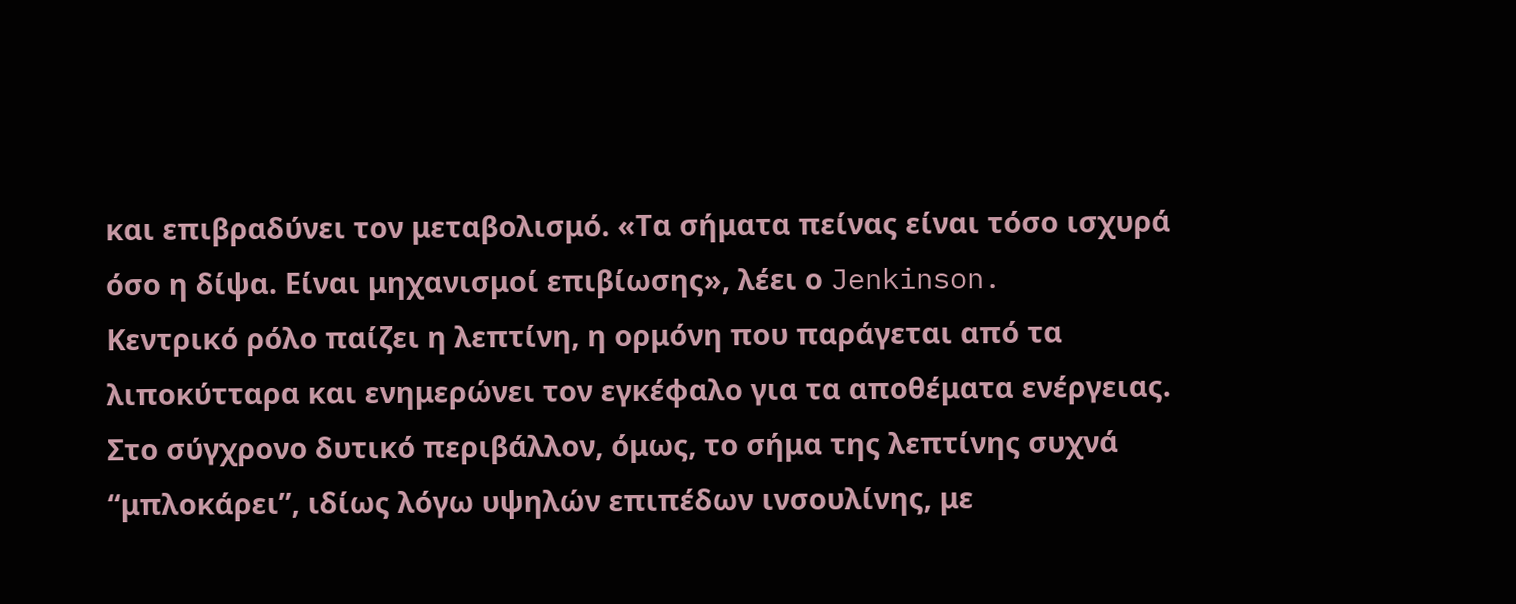και επιβραδύνει τον μεταβολισμό. «Τα σήματα πείνας είναι τόσο ισχυρά όσο η δίψα. Είναι μηχανισμοί επιβίωσης», λέει ο Jenkinson.
Κεντρικό ρόλο παίζει η λεπτίνη, η ορμόνη που παράγεται από τα λιποκύτταρα και ενημερώνει τον εγκέφαλο για τα αποθέματα ενέργειας.
Στο σύγχρονο δυτικό περιβάλλον, όμως, το σήμα της λεπτίνης συχνά “μπλοκάρει”, ιδίως λόγω υψηλών επιπέδων ινσουλίνης, με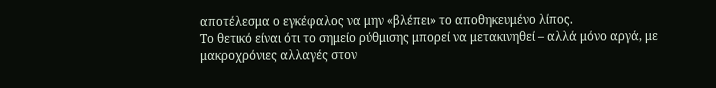αποτέλεσμα ο εγκέφαλος να μην «βλέπει» το αποθηκευμένο λίπος.
Το θετικό είναι ότι το σημείο ρύθμισης μπορεί να μετακινηθεί – αλλά μόνο αργά, με μακροχρόνιες αλλαγές στον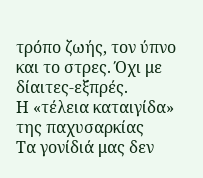τρόπο ζωής, τον ύπνο και το στρες. Όχι με δίαιτες-εξπρές.
Η «τέλεια καταιγίδα» της παχυσαρκίας
Τα γονίδιά μας δεν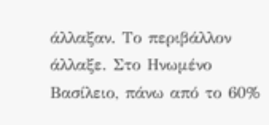άλλαξαν. Το περιβάλλον άλλαξε. Στο Ηνωμένο Βασίλειο, πάνω από το 60%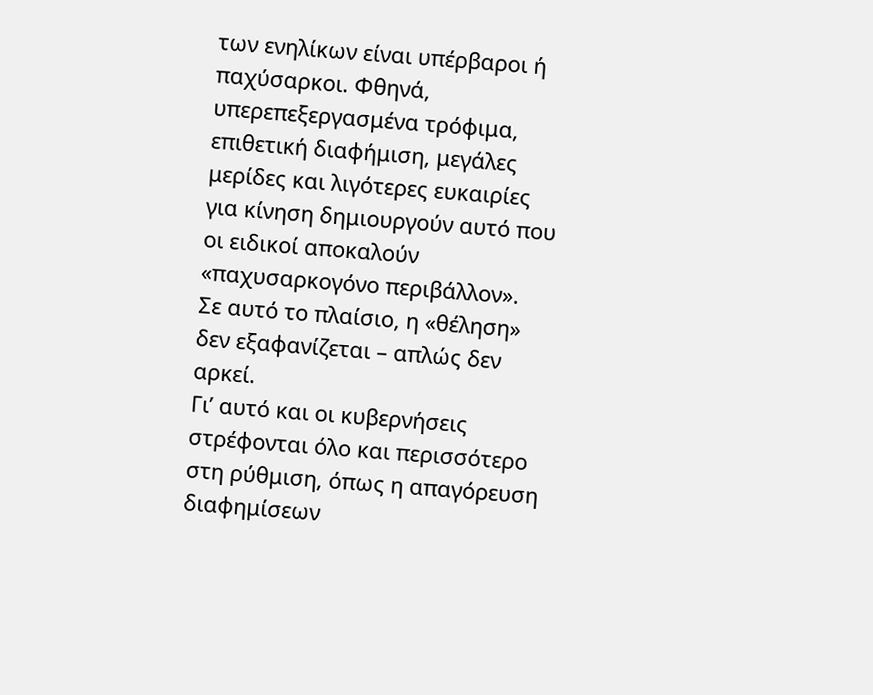των ενηλίκων είναι υπέρβαροι ή παχύσαρκοι. Φθηνά, υπερεπεξεργασμένα τρόφιμα, επιθετική διαφήμιση, μεγάλες μερίδες και λιγότερες ευκαιρίες για κίνηση δημιουργούν αυτό που οι ειδικοί αποκαλούν «παχυσαρκογόνο περιβάλλον».
Σε αυτό το πλαίσιο, η «θέληση» δεν εξαφανίζεται – απλώς δεν αρκεί.
Γι’ αυτό και οι κυβερνήσεις στρέφονται όλο και περισσότερο στη ρύθμιση, όπως η απαγόρευση διαφημίσεων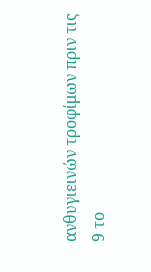ανθυγιεινών τροφίμων πριν τις 9 το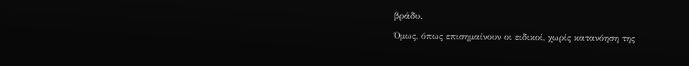βράδυ.
Όμως, όπως επισημαίνουν οι ειδικοί, χωρίς κατανόηση της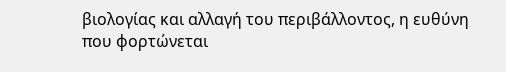βιολογίας και αλλαγή του περιβάλλοντος, η ευθύνη που φορτώνεται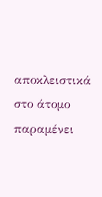αποκλειστικά στο άτομο παραμένει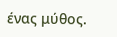ένας μύθος.